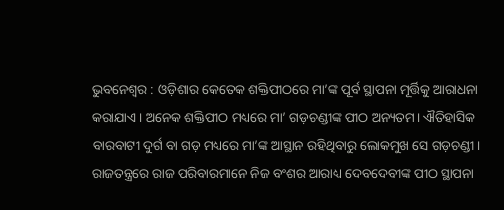ଭୁବନେଶ୍ୱର : ଓଡ଼ିଶାର କେତେକ ଶକ୍ତିପୀଠରେ ମା’ଙ୍କ ପୂର୍ବ ସ୍ଥାପନା ମୂର୍ତ୍ତିକୁ ଆରାଧନା କରାଯାଏ । ଅନେକ ଶକ୍ତିପୀଠ ମଧ୍ୟରେ ମା’ ଗଡ଼ଚଣ୍ଡୀଙ୍କ ପୀଠ ଅନ୍ୟତମ। ଐତିହାସିକ ବାରବାଟୀ ଦୁର୍ଗ ବା ଗଡ଼ ମଧ୍ୟରେ ମା’ଙ୍କ ଆସ୍ଥାନ ରହିଥିବାରୁ ଲୋକମୁଖ ସେ ଗଡ଼ଚଣ୍ଡୀ। ରାଜତନ୍ତ୍ରରେ ରାଜ ପରିବାରମାନେ ନିଜ ବଂଶର ଆରାଧ୍ୟ ଦେବଦେବୀଙ୍କ ପୀଠ ସ୍ଥାପନା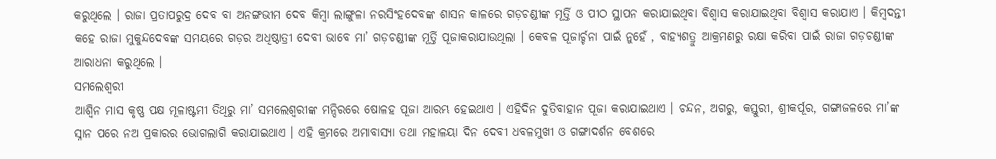କରୁଥିଲେ । ରାଜା ପ୍ରତାପରୁଦ୍ର ଦେବ ବା ଅନଙ୍ଗଭୀମ ଦେବ କିମ୍ବା ଲାଙ୍ଗୁଳା ନରସିଂହଦେବଙ୍କ ଶାସନ କାଳରେ ଗଡ଼ଚଣ୍ଡୀଙ୍କ ମୂର୍ତ୍ତି ଓ ପୀଠ ସ୍ଥାପନ କରାଯାଇଥିବା ବିଶ୍ୱାସ କରାଯାଇଥିବା ବିଶ୍ୱାସ କରାଯାଏ । କିମ୍ବଦନ୍ତୀ କହେ ରାଜା ମୁକୁନ୍ଦଦେବଙ୍କ ସମୟରେ ଗଡ଼ର ଅଧିଷ୍ଠାତ୍ରୀ ଦେବୀ ଭାବେ ମା’ ଗଡ଼ଚଣ୍ଡୀଙ୍କ ମୂର୍ତ୍ତି ପୂଜାକରାଯାଉଥିଲା । କେବଳ ପୂଜାର୍ଚ୍ଚନା ପାଇଁ ନୁହେଁ , ବାହ୍ୟଶତ୍ରୁ ଆକ୍ରମଣରୁ ରକ୍ଷା କରିବା ପାଇଁ ରାଜା ଗଡ଼ଚଣ୍ଡୀଙ୍କ ଆରାଧନା କରୁଥିଲେ ।
ସମଲେଶ୍ୱରୀ
ଆଶ୍ୱିନ ମାସ କୃଷ୍ଣ ପକ୍ଷ ମୂଳାଷ୍ଟମୀ ତିଥିରୁ ମା’ ସମଲେଶ୍ୱରୀଙ୍କ ମନ୍ଦିରରେ ଷୋଳହ ପୂଜା ଆରମ୍ଭ ହେଇଥାଏ । ଏହିଦିନ ଦୁତିବାହାନ ପୂଜା କରାଯାଇଥାଏ । ଚନ୍ଦନ, ଅଗରୁ, କସ୍ତୁରୀ, ଶ୍ରୀକର୍ପୂର, ଗଙ୍ଗାଜଳରେ ମା’ଙ୍କ ସ୍ନାନ ପରେ ନଅ ପ୍ରକାରର ଭୋଗଲାଗି କରାଯାଇଥାଏ । ଏହି କ୍ରମରେ ଅମାବାସ୍ୟା ତଥା ମହାଳୟା ଦିନ ଦେବୀ ଧବଳମୁଖୀ ଓ ଗଙ୍ଗାଦର୍ଶନ ବେଶରେ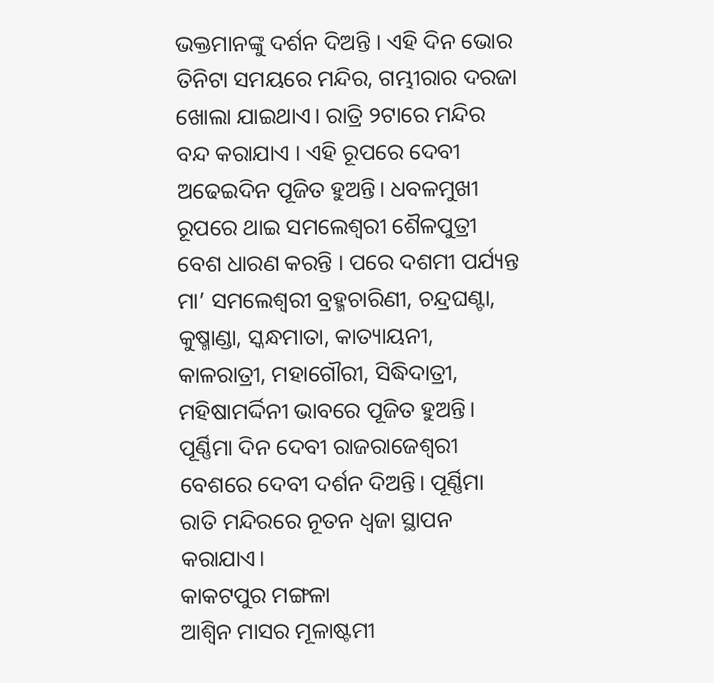ଭକ୍ତମାନଙ୍କୁ ଦର୍ଶନ ଦିଅନ୍ତି । ଏହି ଦିନ ଭୋର ତିନିଟା ସମୟରେ ମନ୍ଦିର, ଗମ୍ଭୀରାର ଦରଜା ଖୋଲା ଯାଇଥାଏ। ରାତ୍ରି ୨ଟାରେ ମନ୍ଦିର ବନ୍ଦ କରାଯାଏ । ଏହି ରୂପରେ ଦେବୀ ଅଢେଇଦିନ ପୂଜିତ ହୁଅନ୍ତି। ଧବଳମୁଖୀ ରୂପରେ ଥାଇ ସମଲେଶ୍ୱରୀ ଶୈଳପୁତ୍ରୀ ବେଶ ଧାରଣ କରନ୍ତି । ପରେ ଦଶମୀ ପର୍ଯ୍ୟନ୍ତ ମା’ ସମଲେଶ୍ୱରୀ ବ୍ରହ୍ମଚାରିଣୀ, ଚନ୍ଦ୍ରଘଣ୍ଟା, କୁଷ୍ମାଣ୍ଡା, ସ୍କନ୍ଧମାତା, କାତ୍ୟାୟନୀ, କାଳରାତ୍ରୀ, ମହାଗୌରୀ, ସିଦ୍ଧିଦାତ୍ରୀ, ମହିଷାମର୍ଦ୍ଦିନୀ ଭାବରେ ପୂଜିତ ହୁଅନ୍ତି। ପୂର୍ଣ୍ଣିମା ଦିନ ଦେବୀ ରାଜରାଜେଶ୍ୱରୀ ବେଶରେ ଦେବୀ ଦର୍ଶନ ଦିଅନ୍ତି। ପୂର୍ଣ୍ଣିମା ରାତି ମନ୍ଦିରରେ ନୂତନ ଧ୍ୱଜା ସ୍ଥାପନ କରାଯାଏ।
କାକଟପୁର ମଙ୍ଗଳା
ଆଶ୍ୱିନ ମାସର ମୂଳାଷ୍ଟମୀ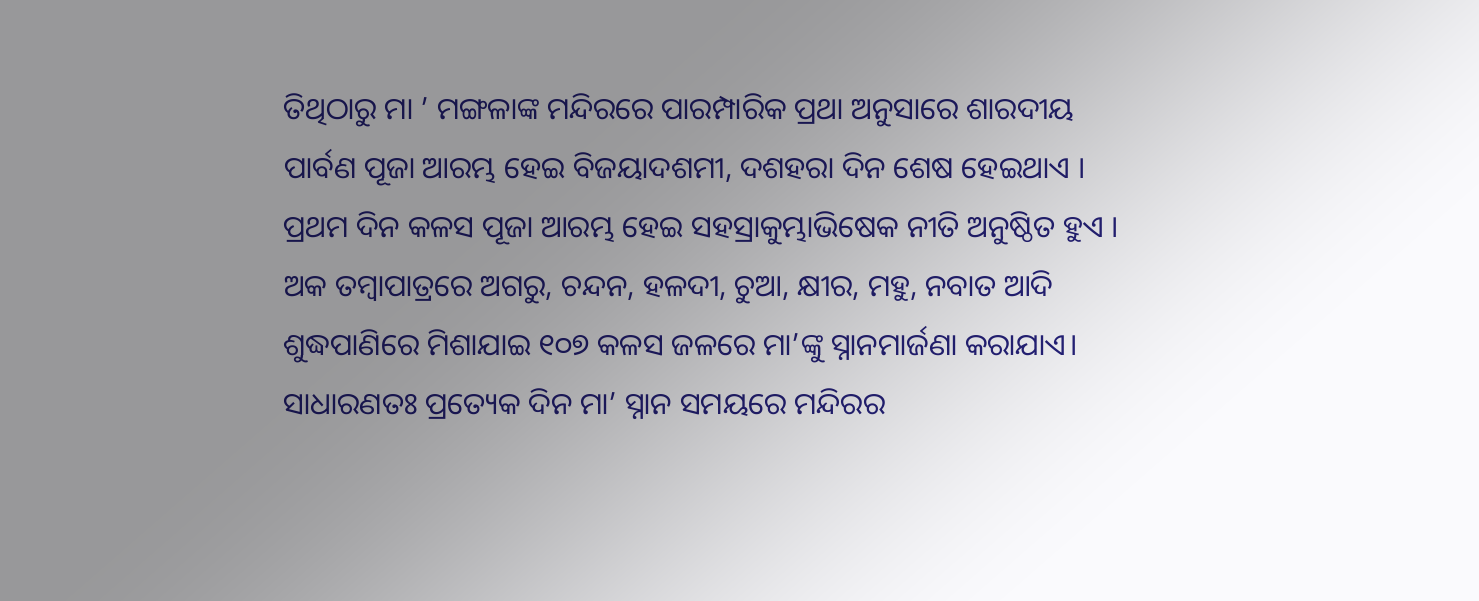ତିଥିଠାରୁ ମା ’ ମଙ୍ଗଳାଙ୍କ ମନ୍ଦିରରେ ପାରମ୍ପାରିକ ପ୍ରଥା ଅନୁସାରେ ଶାରଦୀୟ ପାର୍ବଣ ପୂଜା ଆରମ୍ଭ ହେଇ ବିଜୟାଦଶମୀ, ଦଶହରା ଦିନ ଶେଷ ହେଇଥାଏ । ପ୍ରଥମ ଦିନ କଳସ ପୂଜା ଆରମ୍ଭ ହେଇ ସହସ୍ରାକୁମ୍ଭାଭିଷେକ ନୀତି ଅନୁଷ୍ଠିତ ହୁଏ । ଅକ ତମ୍ବାପାତ୍ରରେ ଅଗରୁ, ଚନ୍ଦନ, ହଳଦୀ, ଚୁଆ, କ୍ଷୀର, ମହୁ, ନବାତ ଆଦି ଶୁଦ୍ଧପାଣିରେ ମିଶାଯାଇ ୧୦୭ କଳସ ଜଳରେ ମା’ଙ୍କୁ ସ୍ନାନମାର୍ଜଣା କରାଯାଏ। ସାଧାରଣତଃ ପ୍ରତ୍ୟେକ ଦିନ ମା’ ସ୍ନାନ ସମୟରେ ମନ୍ଦିରର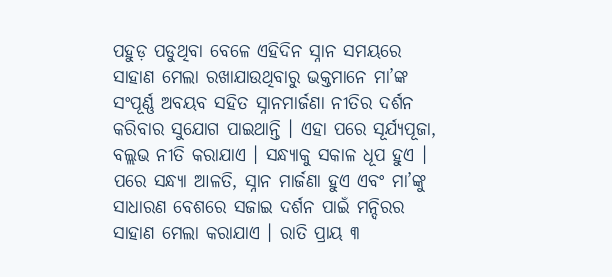ପହୁଡ଼ ପଡୁଥିବା ବେଳେ ଏହିଦିନ ସ୍ନାନ ସମୟରେ ସାହାଣ ମେଲା ରଖାଯାଉଥିବାରୁ ଭକ୍ତମାନେ ମା’ଙ୍କ ସଂପୂର୍ଣ୍ଣ ଅବୟବ ସହିତ ସ୍ନାନମାର୍ଜଣା ନୀତିର ଦର୍ଶନ କରିବାର ସୁଯୋଗ ପାଇଥାନ୍ତି । ଏହା ପରେ ସୂର୍ଯ୍ୟପୂଜା, ବଲ୍ଲଭ ନୀତି କରାଯାଏ । ସନ୍ଧ୍ୟାକୁ ସକାଳ ଧୂପ ହୁଏ । ପରେ ସନ୍ଧ୍ୟା ଆଳତି, ସ୍ନାନ ମାର୍ଜଣା ହୁଏ ଏବଂ ମା’ଙ୍କୁ ସାଧାରଣ ବେଶରେ ସଜାଇ ଦର୍ଶନ ପାଇଁ ମନ୍ଦିରର ସାହାଣ ମେଲା କରାଯାଏ । ରାତି ପ୍ରାୟ ୩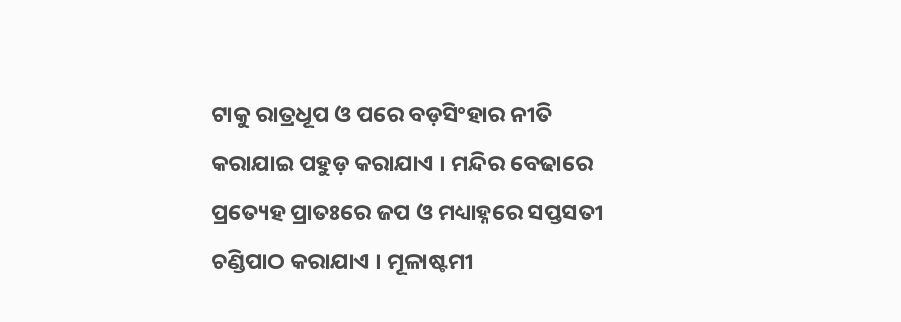ଟାକୁ ରାତ୍ରଧୂପ ଓ ପରେ ବଡ଼ସିଂହାର ନୀତି କରାଯାଇ ପହୁଡ଼ କରାଯାଏ । ମନ୍ଦିର ବେଢାରେ ପ୍ରତ୍ୟେହ ପ୍ରାତଃରେ ଜପ ଓ ମଧ୍ୟାହ୍ନରେ ସପ୍ତସତୀ ଚଣ୍ଡିପାଠ କରାଯାଏ । ମୂଳାଷ୍ଟମୀ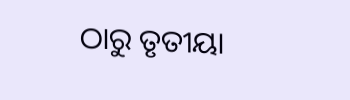ଠାରୁ ତୃତୀୟା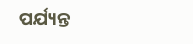ପର୍ଯ୍ୟନ୍ତ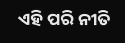ଏହି ପରି ନୀତି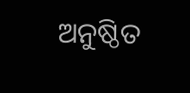ଅନୁଷ୍ଠିତ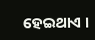ହେଇଥାଏ ।